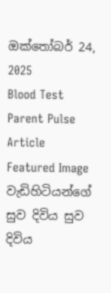ඔක්තෝබර් 24, 2025
Blood Test Parent Pulse Article Featured Image
වැඩිහිටියන්ගේ සුව දිවිය සුව දිවිය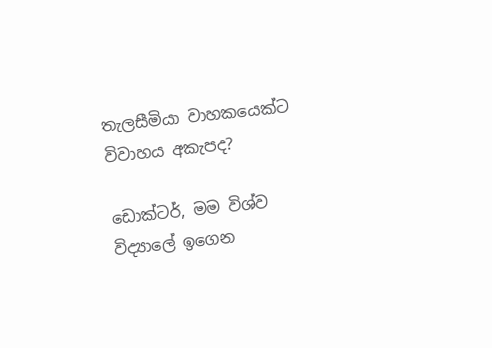තැලසීමියා වාහකයෙක්ට විවාහය අකැපද?

ඩොක්ටර්, මම විශ්ව විද්‍යාලේ ඉගෙන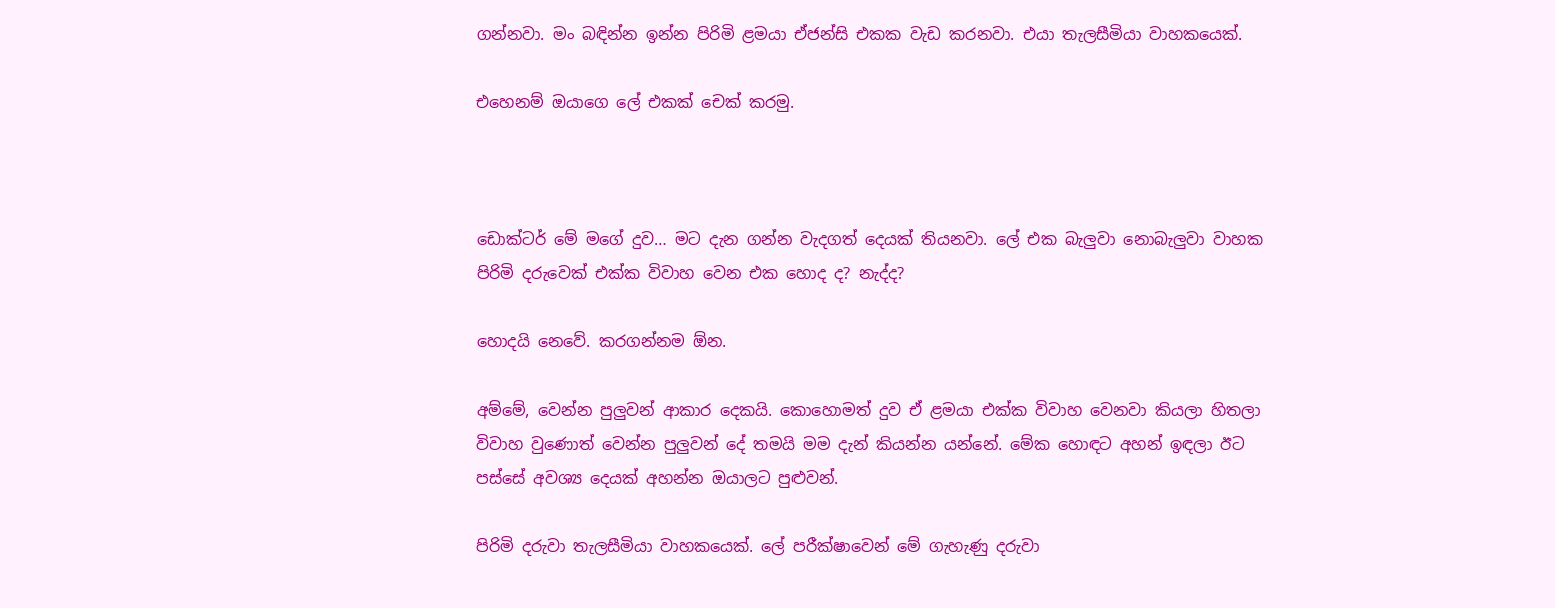ගන්නවා. මං බඳින්න ඉන්න පිරිමි ළමයා ඒජන්සි එකක වැඩ කරනවා. එයා තැලසීමියා වාහකයෙක්.

එහෙනම් ඔයාගෙ ලේ එකක් චෙක් කරමු.



ඩොක්ටර් මේ මගේ දුව… මට දැන ගන්න වැදගත් දෙයක් තියනවා. ලේ එක බැලුවා නොබැලුවා වාහක පිරිමි දරුවෙක් එක්ක විවාහ වෙන එක හොද ද? නැද්ද?

හොදයි නෙවේ. කරගන්නම ඕන.

අම්මේ, වෙන්න පුලුවන් ආකාර දෙකයි. කොහොමත් දුව ඒ ළමයා එක්ක විවාහ වෙනවා කියලා හිතලා විවාහ වුණොත් වෙන්න පුලුවන් දේ තමයි මම දැන් කියන්න යන්නේ. මේක හොඳට අහන් ඉඳලා ඊට පස්සේ අවශ්‍ය දෙයක් අහන්න ඔයාලට පුළුවන්.

පිරිමි දරුවා තැලසීමියා වාහකයෙක්. ලේ පරීක්ෂාවෙන් මේ ගැහැණු දරුවා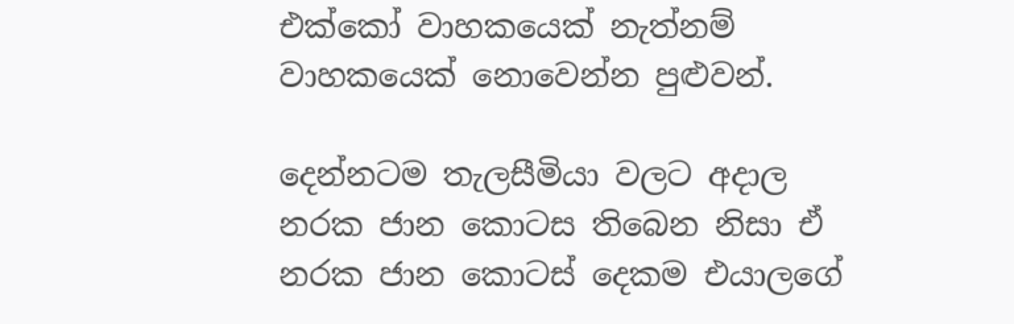එක්කෝ වාහකයෙක් නැත්නම් වාහකයෙක් නොවෙන්න පුළුවන්.

දෙන්නටම තැලසීමියා වලට අදාල නරක ජාන කොටස තිබෙන නිසා ඒ නරක ජාන කොටස් දෙකම එයාලගේ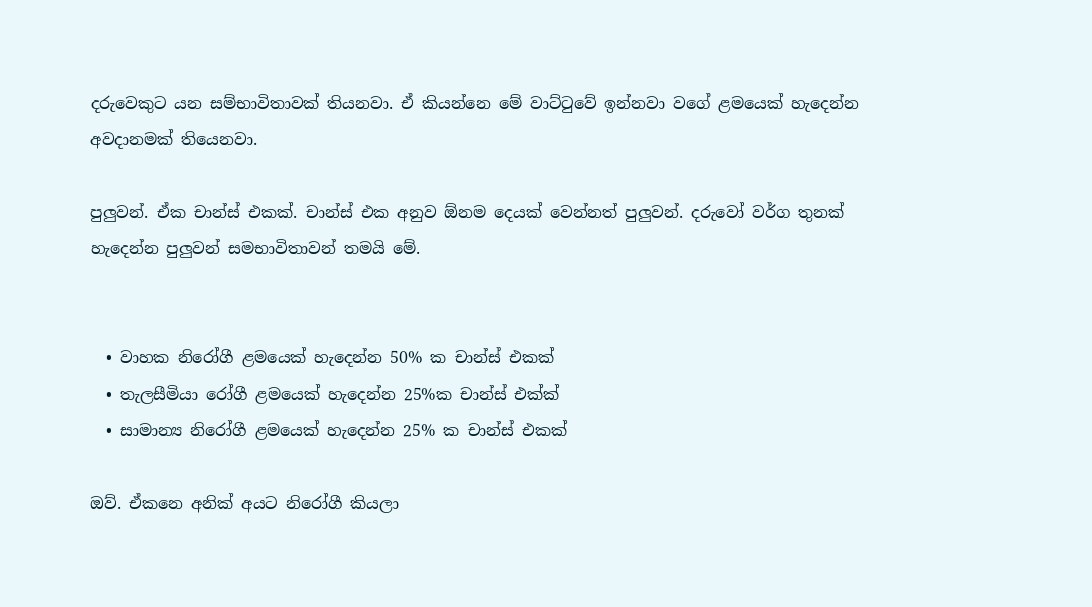දරුවෙකුට යන සම්භාවිතාවක් තියනවා. ඒ කියන්නෙ මේ වාට්ටුවේ ඉන්නවා වගේ ළමයෙක් හැදෙන්න අවදානමක් තියෙනවා.

පුලුවන්. ඒක චාන්ස් එකක්. චාන්ස් එක අනුව ඕනම දෙයක් වෙන්නත් පුලුවන්. දරුවෝ වර්ග තුනක් හැදෙන්න පුලුවන් සමභාවිතාවන් තමයි මේ.


  • වාහක නිරෝගී ළමයෙක් හැදෙන්න 50% ක චාන්ස් එකක්
  • තැලසීමියා රෝගී ළමයෙක් හැදෙන්න 25%ක චාන්ස් එක්ක්
  • සාමාන්‍ය නිරෝගී ළමයෙක් හැදෙන්න 25% ක චාන්ස් එකක්

ඔව්. ඒකනෙ අනික් අයට නිරෝගී කියලා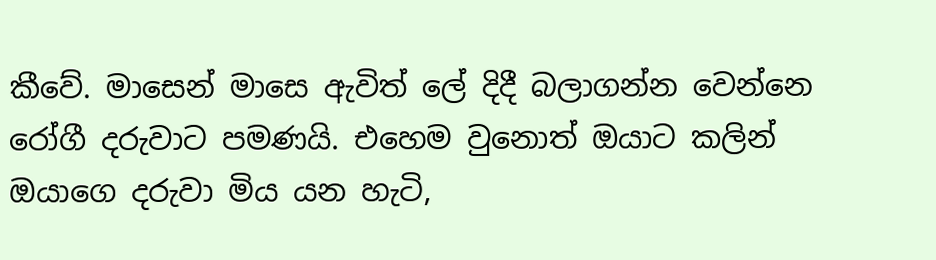කීවේ. මාසෙන් මාසෙ ඇවිත් ලේ දිදී බලාගන්න වෙන්නෙ රෝගී දරුවාට පමණයි. එහෙම වුනොත් ඔයාට කලින් ඔයාගෙ දරුවා මිය යන හැටි,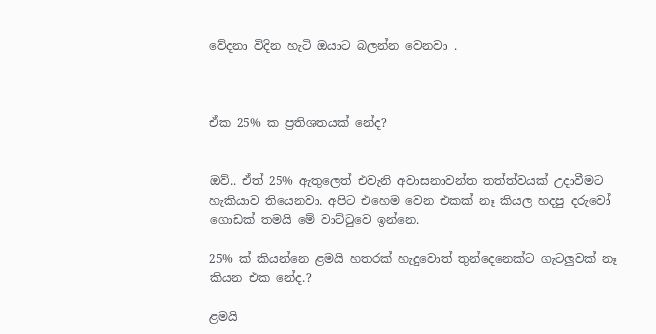වේදනා විදින හැටි ඔයාට බලන්න වෙනවා .



ඒක 25% ක ප්‍රතිශතයක් නේද?


ඔව්.. ඒත් 25% ඇතුලෙත් එවැනි අවාසනාවන්ත තත්ත්වයක් උදාවීමට හැකියාව තියෙනවා. අපිට එහෙම වෙන එකක් නෑ කියල හදපු දරුවෝ ගොඩක් තමයි මේ වාට්ටුවෙ ඉන්නෙ.

25% ක් කියන්නෙ ළමයි හතරක් හැදුවොත් තුන්දෙනෙක්ට ගැටලුවක් නෑ කියන එක නේද.?

ළමයි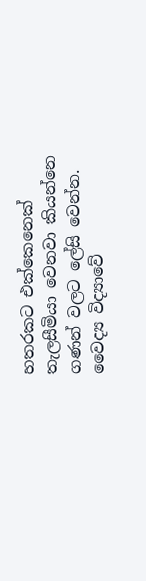හතරකට එක්කෙනෙක් තැලසීමියා වෙනවා කියන්නෙ ගණන් වලට ලේසි වෙන්න. වෛද්‍ය විද්‍යාවේ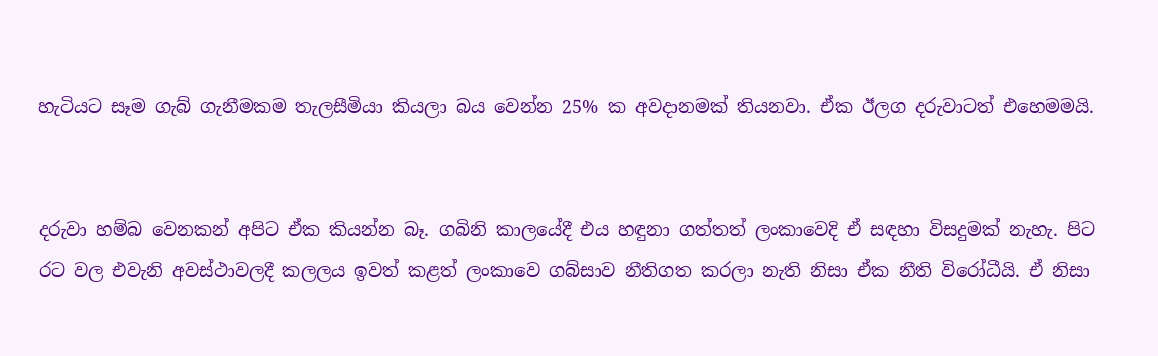හැටියට සෑම ගැබ් ගැනීමකම තැලසීමියා කියලා බය වෙන්න 25% ක අවදානමක් තියනවා. ඒක ඊලග දරුවාටත් එහෙමමයි.


දරුවා හම්බ වෙනකන් අපිට ඒක කියන්න බෑ. ගබිනි කාලයේදී එය හඳුනා ගත්තත් ලංකාවෙදි ඒ සඳහා විසදුමක් නැහැ. පිට රට වල එවැනි අවස්ථාවලදී කලලය ඉවත් කළත් ලංකාවෙ ගබ්සාව නීතිගත කරලා නැති නිසා ඒක නීති විරෝධීයි. ඒ නිසා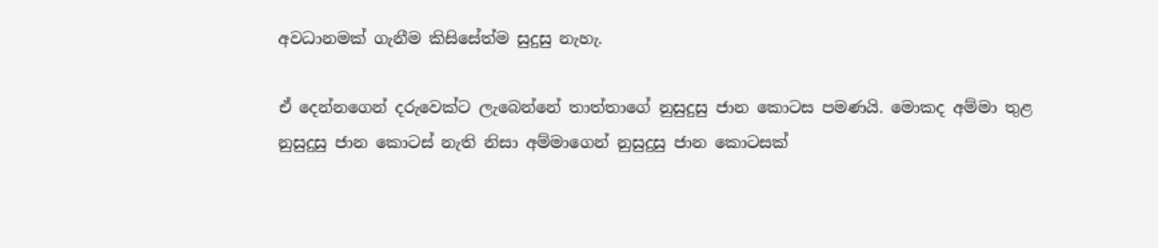අවධානමක් ගැනීම කිසිසේත්ම සුදුසු නැහැ.

ඒ දෙන්නගෙන් දරුවෙක්ට ලැබෙන්නේ තාත්තාගේ නුසුදුසු ජාන කොටස පමණයි. මොකද අම්මා තුළ නුසුදුසු ජාන කොටස් නැති නිසා අම්මාගෙන් නුසුදුසු ජාන කොටසක්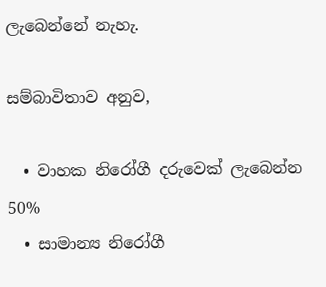ලැබෙන්නේ නැහැ.

සම්බාවිතාව අනුව,

  • වාහක නිරෝගී දරුවෙක් ලැබෙන්න 50%
  • සාමාන්‍ය නිරෝගී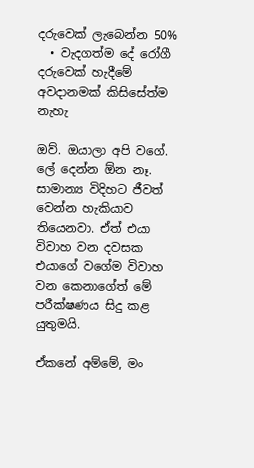දරුවෙක් ලැබෙන්න 50%
  • වැදගත්ම දේ රෝගී දරුවෙක් හැදීමේ අවදානමක් කිසිසේත්ම නැහැ

ඔව්. ඔයාලා අපි වගේ. ලේ දෙන්න ඕන නෑ. සාමාන්‍ය විදිහට ජීවත් වෙන්න හැකියාව තියෙනවා. ඒත් එයා විවාහ වන දවසක එයාගේ වගේම විවාහ වන කෙනාගේත් මේ පරීක්ෂණය සිදු කළ යුතුමයි.

ඒකනේ අම්මේ, මං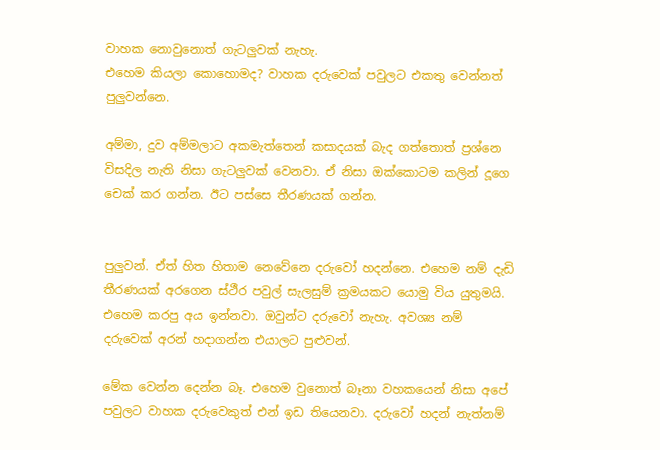වාහක නොවුනොත් ගැටලුවක් නැහැ.
එහෙම කියලා කොහොමද? වාහක දරුවෙක් පවුලට එකතු වෙන්නත් පුලුවන්නෙ.

අම්මා, දුව අම්මලාට අකමැත්තෙන් කසාදයක් බැද ගත්තොත් ප්‍රශ්නෙ විසදිල නැති නිසා ගැටලුවක් වෙනවා. ඒ නිසා ඔක්කොටම කලින් දූගෙ චෙක් කර ගන්න. ඊට පස්සෙ තීරණයක් ගන්න.


පුලුවන්. ඒත් හිත හිතාම නෙවේනෙ දරුවෝ හදන්නෙ. එහෙම නම් දැඩි තීරණයක් අරගෙන ස්ථීර පවුල් සැලසුම් ක්‍රමයකට යොමු විය යුතුමයි. එහෙම කරපු අය ඉන්නවා. ඔවුන්ට දරුවෝ නැහැ. අවශ්‍ය නම් දරුවෙක් අරන් හදාගන්න එයාලට පුළුවන්.

මේක වෙන්න දෙන්න බෑ. එහෙම වුනොත් බෑනා වහකයෙන් නිසා අපේ පවුලට වාහක දරුවෙකුත් එන් ඉඩ තියෙනවා. දරුවෝ හදන් නැත්නම්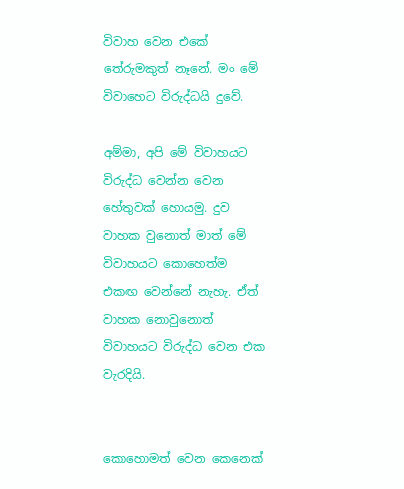විවාහ වෙන එකේ තේරුමකුත් නෑනේ. මං මේ විවාහෙට විරුද්ධයි දුවේ.

අම්මා, අපි මේ විවාහයට විරුද්ධ වෙන්න වෙන හේතුවක් හොයමු. දුව වාහක වුනොත් මාත් මේ විවාහයට කොහෙත්ම එකඟ වෙන්නේ නැහැ. ඒත් වාහක නොවුනොත් විවාහයට විරුද්ධ වෙන එක වැරදියි.


කොහොමත් වෙන කෙනෙක්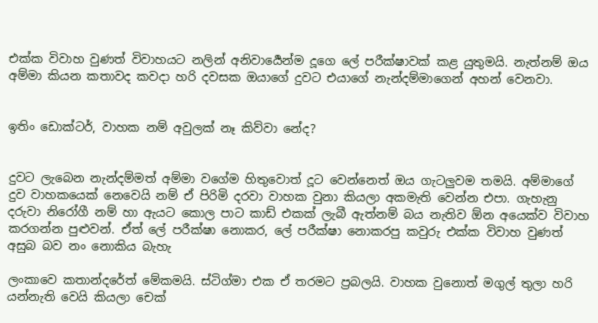එක්ක විවාහ වුණත් විවාහයට නලින් අනිවාර්‍යෙන්ම දූගෙ ලේ පරීක්ෂාවක් කළ යුතුමයි. නැත්නම් ඔය අම්මා කියන කතාවද කවදා හරි දවසක ඔයාගේ දුවට එයාගේ නැන්දම්මාගෙන් අහන් වෙනවා.


ඉතිං ඩොක්ටර්, වාහක නම් අවුලක් නෑ කිව්වා නේද?


දුවට ලැබෙන නැන්දම්මත් අම්මා වගේම හිතුවොත් දූට වෙන්නෙත් ඔය ගැටලුවම තමයි. අම්මාගේ දුව වාහකයෙක් නෙවෙයි නම් ඒ පිරිමි දරවා වාහක වුනා කියලා අකමැති වෙන්න එපා. ගැහැනු දරුවා නිරෝගී නම් හා ඇයට කොල පාට කාඩ් එකක් ලැබී ඇත්නම් බය නැතිව ඕන අයෙක්ව විවාහ කරගන්න පුළුවන්. ඒත් ලේ පරීක්ෂා නොකර, ලේ පරීක්ෂා නොකරපු කවුරු එක්ක විවාහ වුණත් අසුබ බව නං නොකිය බැහැ

ලංකාවෙ කතාන්දරේත් මේකමයි. ස්ටිග්මා එක ඒ තරමට ප්‍රබලයි. වාහක වුනොත් මගුල් තුලා හරි යන්නැති වෙයි කියලා චෙක්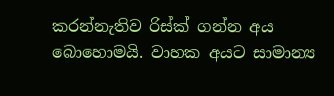කරන්නැතිව රිස්ක් ගන්න අය බොහොමයි. වාහක අයට සාමාන්‍ය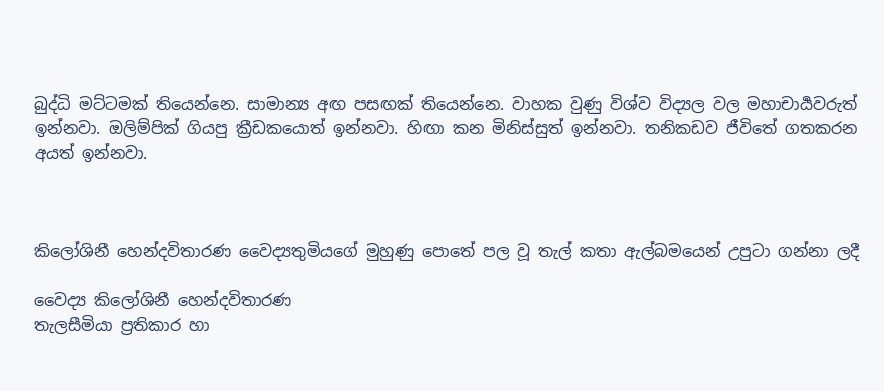බුද්ධි මට්ටමක් තියෙන්නෙ. සාමාන්‍ය අඟ පසඟක් තියෙන්නෙ. වාහක වුණු විශ්ව විද්‍යල වල මහාචාර්‍යවරුත් ඉන්නවා. ඔලිම්පික් ගියපු ක්‍රීඩකයොත් ඉන්නවා. හිඟා කන මිනිස්සුත් ඉන්නවා. තනිකඩව ජීවිතේ ගතකරන අයත් ඉන්නවා.



කිලෝශිනී හෙන්දවිතාරණ වෛද්‍යතුමියගේ මුහුණු පොතේ පල වූ තැල් කතා ඇල්බමයෙන් උපුටා ගන්නා ලදී

වෛද්‍ය කිලෝශිනී හෙන්දවිතාරණ
තැලසීමියා ප්‍රතිකාර හා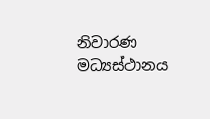නිවාරණ මධ්‍යස්ථානය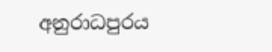අනුරාධපුරය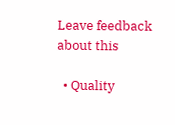Leave feedback about this

  • Quality